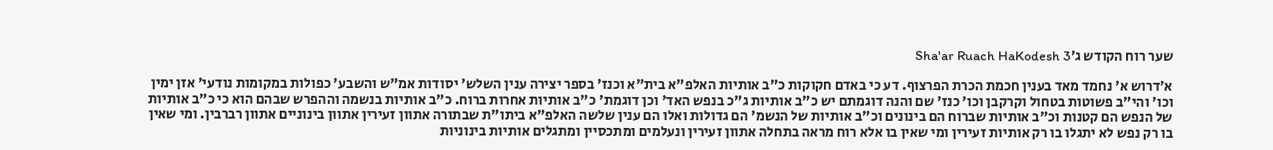שער רוח הקודש ג׳Sha'ar Ruach HaKodesh 3

א׳דרוש א' נחמד מאד בענין חכמת הכרת הפרצוף. דע כי באדם חקוקות כ"ב אותיות האלפ"א בית"א וכנז' בספר יצירה ענין השלש' יסודות אמ"ש והשבע' כפולות במקומות נודעי' אזן ימין וכו' והי"ב פשוטות בטחול וקרקבן וכו' כנז' שם והנה דוגמתם יש כ"ב אותיות ג"כ בנפש האד' וכן דוגמת' כ"ב אותיות אחרות ברוח. כ"ב אותיות בנשמה וההפרש שבהם הוא כי כ"ב אותיות של הנפש הם קטנות וכ"ב אותיות שברוח הם בינונים וכ"ב אותיות של הנשמ' הם גדולות ואלו הם ענין שלשה האלפ"א ביתו"ת שבתורה אתוון זעירין אתוון בינוניים אתוון רברבין. ומי שאין בו רק נפש לא יתגלו בו רק אותיות זעירין ומי שאין בו אלא רוח מראה בתחלה אתוון זעירין ונעלמים ומתכסיין ומתגלים אותיות בינוניות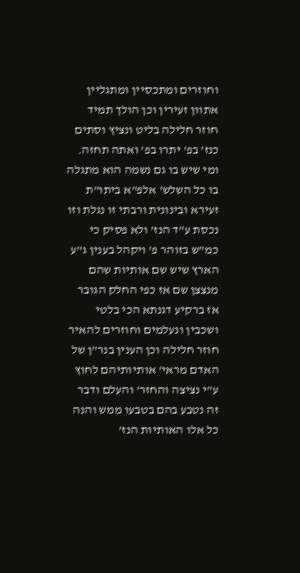וחוזרים ומתכסיין ומתגליין אתוון זעירין וכן הולך תמיד חוזר חלילה בליט ונציץ וסתים כנז' בפ' יתרו בפ' ואתה תחזה. ומי שיש בו גם נשמה הוא מתגלה בו כל השלש' אלפ"א ביתו"ת זעירא ובינונית ורבתי זו נגלת וזו נכסת ע"ד הנז' ולא פסיק כי כמ"ש בזוהר פ' ויקהל בענין ג"ע הארץ שיש שם אותיות שהם מנצצן שם אז כפי החלק הגובר אז ברקיע דגנתא הכי בלטי ושכבין ונעלמים וחוזרים להאיר חוזר חלילה וכן הענין בנר"ן של האדם מראי' אותיותיהם לחוץ ע"י נציצה והחזר' והעלם ודבר זה נטבע בהם בטבעו ממש והנה כל אלו האותיות הנז'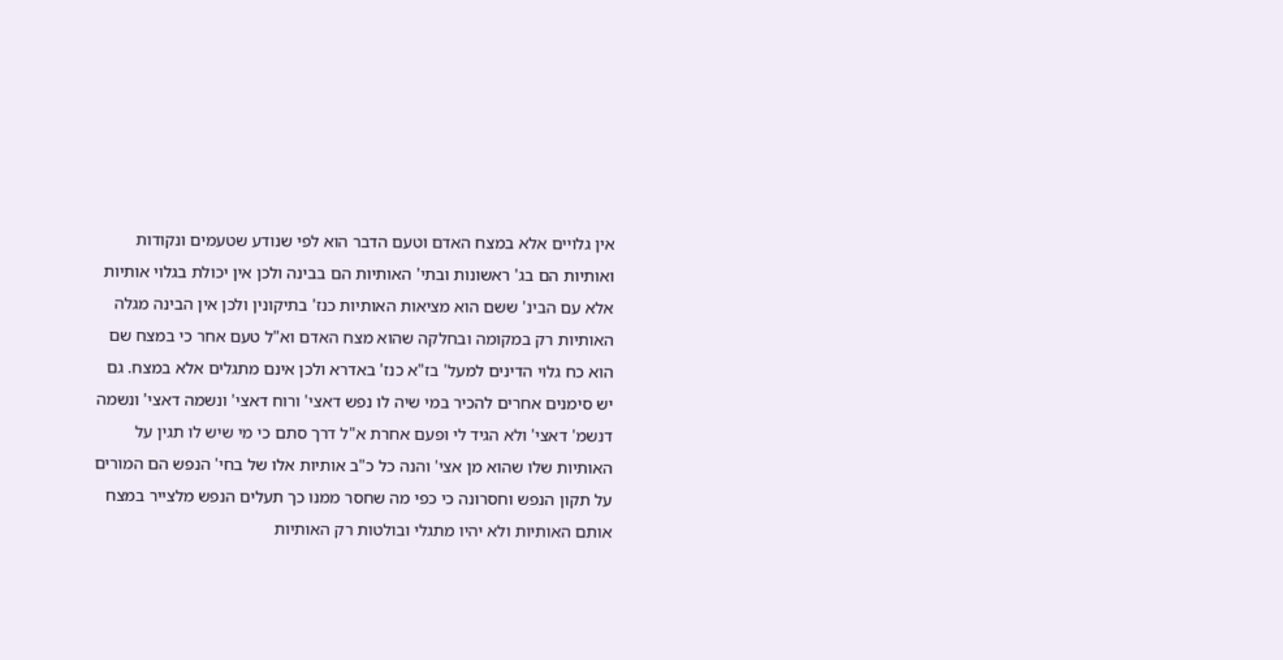אין גלויים אלא במצח האדם וטעם הדבר הוא לפי שנודע שטעמים ונקודות ואותיות הם בג' ראשונות ובתי' האותיות הם בבינה ולכן אין יכולת בגלוי אותיות אלא עם הבינ' ששם הוא מציאות האותיות כנז' בתיקונין ולכן אין הבינה מגלה האותיות רק במקומה ובחלקה שהוא מצח האדם וא"ל טעם אחר כי במצח שם הוא כח גלוי הדינים למעל' בז"א כנז' באדרא ולכן אינם מתגלים אלא במצח. גם יש סימנים אחרים להכיר במי שיה לו נפש דאצי' ורוח דאצי' ונשמה דאצי' ונשמה דנשמ' דאצי' ולא הגיד לי ופעם אחרת א"ל דרך סתם כי מי שיש לו תגין על האותיות שלו שהוא מן אצי' והנה כל כ"ב אותיות אלו של בחי' הנפש הם המורים על תקון הנפש וחסרונה כי כפי מה שחסר ממנו כך תעלים הנפש מלצייר במצח אותם האותיות ולא יהיו מתגלי ובולטות רק האותיות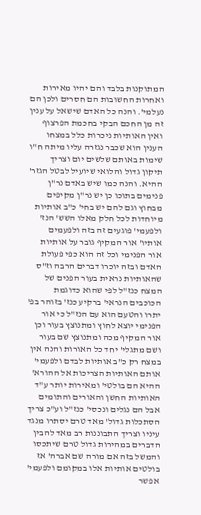המתוקנות בלבד והם יהיו מאירות ואחרות החשובות הם חסרים ולכן הם נעלמי'. והנה כל האדם שישאל על ענין זה מן החכם הבקי בחכמת הפרצוף ואין האותיות ניכרות כלל במצחו הענין הוא שכבר נגזרה עליו מיתה ח"ו שימות באותם שלשים יום וצריך תיקון גדול והלואי שיועיל לבטל הגזר' ההיא. והנה כמו שיש באדם נר"ן פנימים בתוכו כן יש נר"ן מקיפים מבחוץ וגם להם יש בחי' כ"ב אותיות מיוחדות לכל חלק מאלו השש' הנז' ולפעמי' פוגעים זה בזה ולפעמים אותיו' אור המקיף גובר על אותיות אור הפנימי וכל זה הוא כפי פעולת האדם ובזה יוכרו דברים הרבה וז"ס שהאותיות נראית בעור הפנים של המצח כנז"ל לפי שהוא כדוגמת הכוכבים הנראי' ברקיע כנז' בזוהר בפ' יתרו והטעם הוא עם הנז"ל כי אור הפנימי יוצא לחוץ ומתנוצץ בעור וכן אור המקיף מכה ומתנוצץ שם בעור ושם מתגלי' יחד כל האורות והנה אין במצח רק כ"ב אותיות לבדם ולפעמי' אותם האותיות הצריכות אל ההורא' ההיא הם בולטי' ומאירות יותר ע"ד האותיות החשן והאורים והתומים אבל הם נגלים ונכסי' כנז"ל וע"כ צריך הסתכלות גדול' מאד טרם יסתרו מנגד עיניו וצריך התבוננות רב מאד להבין הדברים במהירות גדול טרם שיתכסו והמשל בזה אם מורה שם אברה' אז בולטים אותיות אלו במקומם ולפעמי' אפשר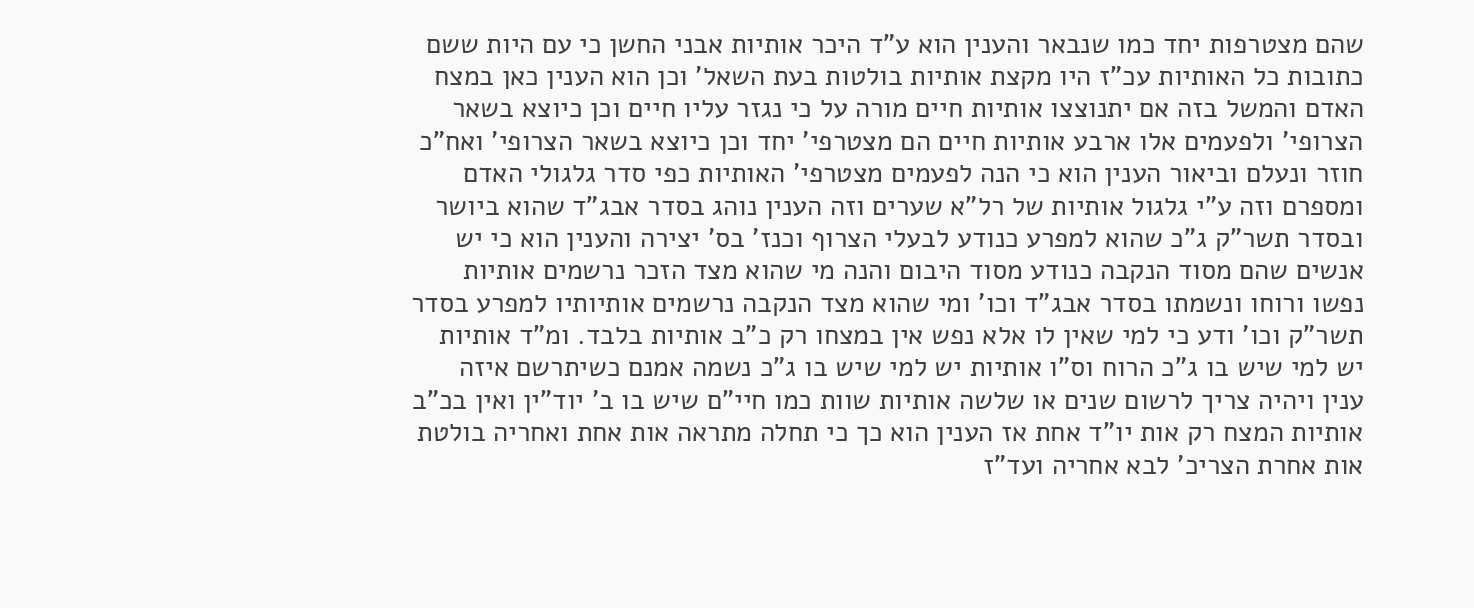שהם מצטרפות יחד כמו שנבאר והענין הוא ע"ד היכר אותיות אבני החשן כי עם היות ששם כתובות כל האותיות עכ"ז היו מקצת אותיות בולטות בעת השאל' וכן הוא הענין כאן במצח האדם והמשל בזה אם יתנוצצו אותיות חיים מורה על כי נגזר עליו חיים וכן כיוצא בשאר הצרופי' ולפעמים אלו ארבע אותיות חיים הם מצטרפי' יחד וכן כיוצא בשאר הצרופי' ואח"כ חוזר ונעלם וביאור הענין הוא כי הנה לפעמים מצטרפי' האותיות כפי סדר גלגולי האדם ומספרם וזה ע"י גלגול אותיות של רל"א שערים וזה הענין נוהג בסדר אבג"ד שהוא ביושר ובסדר תשר"ק ג"כ שהוא למפרע כנודע לבעלי הצרוף וכנז' בס' יצירה והענין הוא כי יש אנשים שהם מסוד הנקבה כנודע מסוד היבום והנה מי שהוא מצד הזכר נרשמים אותיות נפשו ורוחו ונשמתו בסדר אבג"ד וכו' ומי שהוא מצד הנקבה נרשמים אותיותיו למפרע בסדר תשר"ק וכו' ודע כי למי שאין לו אלא נפש אין במצחו רק כ"ב אותיות בלבד. ומ"ד אותיות יש למי שיש בו ג"כ הרוח וס"ו אותיות יש למי שיש בו ג"כ נשמה אמנם כשיתרשם איזה ענין ויהיה צריך לרשום שנים או שלשה אותיות שוות כמו חיי"ם שיש בו ב' יוד"ין ואין בכ"ב אותיות המצח רק אות יו"ד אחת אז הענין הוא כך כי תחלה מתראה אות אחת ואחריה בולטת אות אחרת הצריכ' לבא אחריה ועד"ז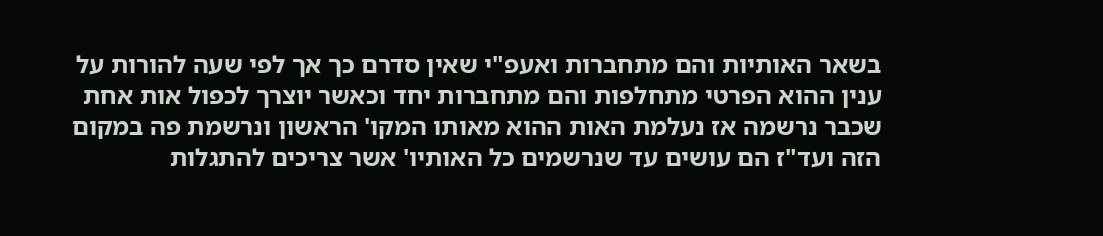בשאר האותיות והם מתחברות ואעפ"י שאין סדרם כך אך לפי שעה להורות על ענין ההוא הפרטי מתחלפות והם מתחברות יחד וכאשר יוצרך לכפול אות אחת שכבר נרשמה אז נעלמת האות ההוא מאותו המקו' הראשון ונרשמת פה במקום הזה ועד"ז הם עושים עד שנרשמים כל האותיו' אשר צריכים להתגלות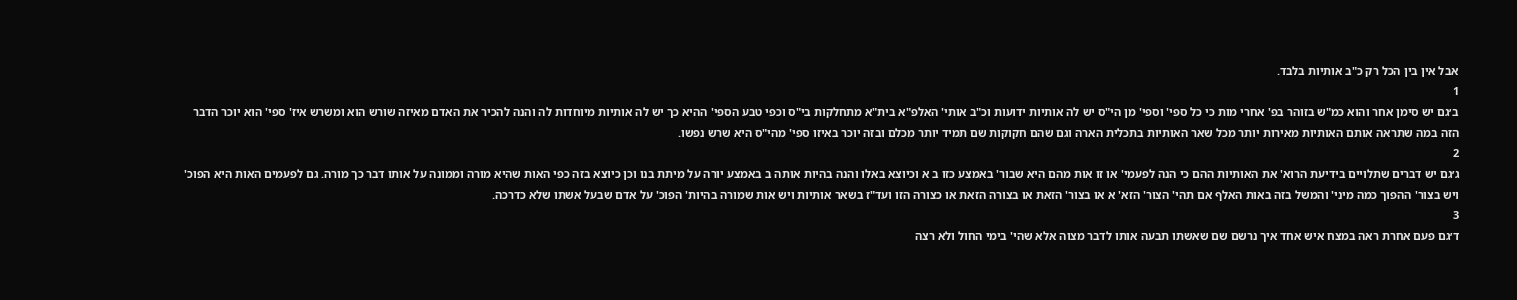אבל אין בין הכל רק כ"ב אותיות בלבד.
1
ב׳גם יש סימן אחר והוא כמ"ש בזוהר בפ' אחרי מות כי כל ספי' וספי' מן הי"ס יש לה אותיות ידועות וכ"ב אותי' האלפ"א בית"א מתחלקות בי"ס וכפי טבע הספי' ההיא כך יש לה אותיות מיוחדות לה והנה להכיר את האדם מאיזה שורש הוא ומשרש איז' ספי' הוא יוכר הדבר הזה במה שתראה אותם האותיות מאירות יותר מכל שאר האותיות בתכלית הארה וגם שהם חקוקות שם תמיד יותר מכלם ובזה יוכר באיזו ספי' מהי"ס היא שרש נפשו.
2
ג׳גם יש דברים שתלויים בידיעת הרוא' את האותיות ההם כי הנה לפעמי' או זו אות מהם היא שבור' באמצע כזו ב א וכיוצא באלו והנה בהיות אותה ב באמצע יורה על מיתת בנו וכן כיוצא בזה כפי האות שהיא מורה וממונה על אותו דבר כך מורה. גם לפעמים האות היא הפוכ' ויש בצור' ההפוך כמה מיני' והמשל בזה באות האלף אם תהי' הצור' הזא' א או בצור' הזאת או בצורה הזאת או כצורה הזו ועד"ז בשאר אותיות ויש אות שמורה בהיות' הפוכ' על אדם שבעל אשתו שלא כדרכה.
3
ד׳גם פעם אחרת ראה במצח איש אחד איך נרשם שם שאשתו תבעה אותו לדבר מצוה אלא שהי' בימי החול ולא רצה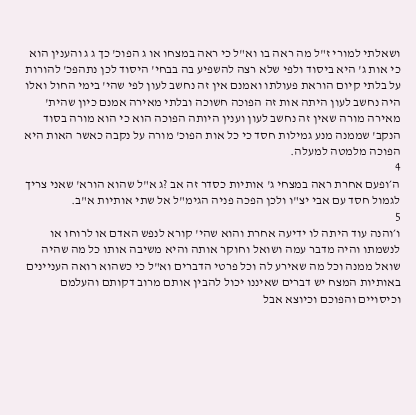ושאלתי למורי ז"ל מה ראה בו וא"ל כי ראה במצחו או ג הפוכ' כך ג ג והענין הוא כי אות ג' היא ביסוד ולפי שלא רצה להשפיע בה בבחי' היסוד לכן נתהפכ' להורות על בלתי קיום הוראת פעולתו ואמנם אין זה נחשב לעון לפי שהי' בימי החול ואלו היה נחשב לעון היתה אות זה הפוכה חשוכה ובלתי מאירה אמנם כיון שהית' מאירה מורה שאין זה נחשב לעון וענין היותה הפוכה הוא כי הוא מורה בסוד הנקב' שממנה מנע גמילות חסד כי כל אות הפוכ' מורה על נקבה כאשר האות היא הפוכה מלמטה למעלה.
4
ה׳ופעם אחרת ראה במצחי ג' אותיות כסדר זה אב ?ג א"ל שהוא הורא' שאני צריך לגמול חסד עם אבי יצ"ו ולכן הפכה פניה הגימ"ל אל שתי אותיות א"ב.
5
ו׳והנה עוד היתה לו ידיעה אחרת והוא שהי' קורא לנפש האדם או לרוחו או לנשמתו והיה מדבר עמה ושואל וחוקר אותה והיא משיבה אותו כל מה שהיה שואל ממנה וכל מה שאירע לה וכל פרטי הדברים וא"ל כי כשהוא רואה העניינים באותיות המצח יש דברים שאיננו יכול להבין אותם מרוב דקותם והעלמם וכיסויים והפוכם וכיוצא אבל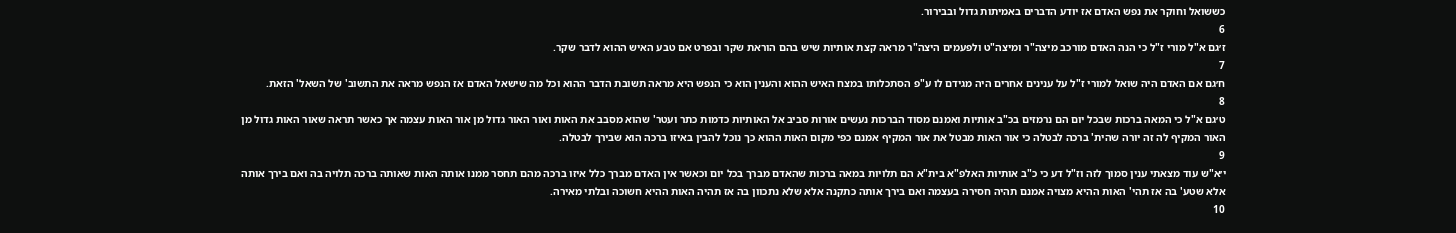כששואל וחוקר את נפש האדם אז יודע הדברים באמיתות גדול ובבירור.
6
ז׳גם א"ל מורי ז"ל כי הנה האדם מורכב מיצה"ר ומיצה"ט ולפעמים היצה"ר מראה קצת אותיות שיש בהם הוראת שקר ובפרט אם טבע האיש ההוא לדבר שקר.
7
ח׳גם אם האדם היה שואל למורי ז"ל על ענינים אחרים היה מגידם לו ע"פ הסתכלותו במצח האיש ההוא והענין הוא כי הנפש היא מראה תשובת הדבר ההוא וכל מה שישאל האדם אז הנפש מראה את התשוב' של השאל' הזאת.
8
ט׳גם א"ל כי המאה ברכות שבכל יום הם נרמזים בכ"ב אותיות ואמנם מסוד הברכות נעשים אורות סביב אל האותיות כדמות כתר ועטר' שהוא מסבב את האות ואור האור גדול מן אור האות עצמה אך כאשר תראה שאור האות גדול מן האור המקיף לה זה יורה שהית' ברכה לבטלה כי אור האות מבטל את אור המקיף אמנם כפי מקום האות ההוא כך נוכל להבין באיזו ברכה הוא שבירך לבטלה.
9
י׳א"ש עוד מצאתי ענין סמוך לזה וז"ל דע כי כ"ב אותיות האלפ"א בית"א הם תלויות במאה ברכות שהאדם מברך בכל יום וכאשר אין האדם מברך כלל איזו ברכה מהם תחסר ממנו אותה האות שאותה ברכה תלויה בה ואם בירך אותה אלא שטע' בה אז תהי' האות ההיא מצויה אמנם תהיה חסירה בעצמה ואם בירך אותה כתקנה אלא שלא נתכוון בה אז תהיה האות ההיא חשוכה ובלתי מאירה.
10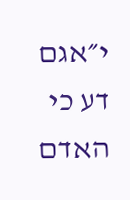י״אגם דע כי האדם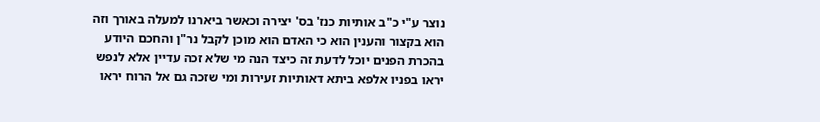נוצר ע"י כ"ב אותיות כנז' בס' יצירה וכאשר ביארנו למעלה באורך וזה הוא בקצור והענין הוא כי האדם הוא מוכן לקבל נר"ן והחכם היודע בהכרת הפנים יוכל לדעת זה כיצד הנה מי שלא זכה עדיין אלא לנפש יראו בפניו אלפא ביתא דאותיות זעירות ומי שזכה גם אל הרוח יראו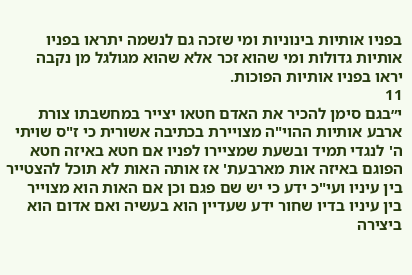בפניו אותיות בינוניות ומי שזכה גם לנשמה יתראו בפניו אותיות גדולות ומי שהוא זכר אלא שהוא מגולגל מן נקבה יראו בפניו אותיות הפוכות.
11
י״בגם סימן להכיר את האדם חטאו יצייר במחשבתו צורת ארבע אותיות ההוי"ה מצויירת בכתיבה אשורית כי ז"ס שויתי ה' לנגדי תמיד ובשעת שמציירו לפניו אם חטא באיזה חטא הפוגם באיזה אות מארבעת' אז אותה האות לא תוכל להצטייר בין עיניו ועי"כ ידע כי יש שם פגם וכן אם האות הוא מצוייר בין עיניו בדיו שחור ידע שעדיין הוא בעשיה ואם אדום הוא ביצירה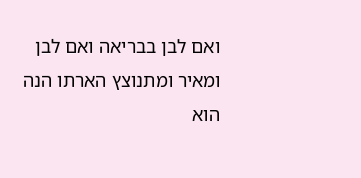ואם לבן בבריאה ואם לבן ומאיר ומתנוצץ הארתו הנה הוא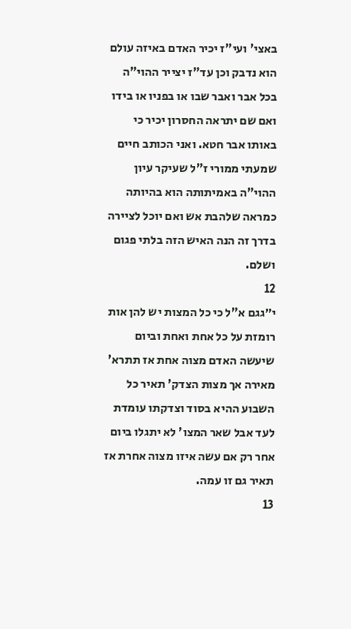באצי' ועי"ז יכיר האדם באיזה עולם הוא נדבק וכן עד"ז יצייר ההוי"ה בכל אבר ואבר שבו או בפניו או בידו ואם שם יתראה החסרון יכיר כי באותו אבר חטא. ואני הכותב חיים שמעתי ממורי ז"ל שעיקר עיון ההוי"ה באמיתותה הוא בהיותה כמראה שלהבת אש ואם יוכל לציירה בדרך זה הנה האיש הזה בלתי פגום ושלם.
12
י״גגם א"ל כי כל המצות יש להן אות רומזת על כל אחת ואחת וביום שיעשה האדם מצוה אחת אז תתרא' מאירה אך מצות הצדק' תאיר כל השבוע ההיא בסוד וצדקתו עומדת לעד אבל שאר המצו' לא יתגלו ביום אחר רק אם עשה איזו מצוה אחרת אז תאיר גם זו עמה.
13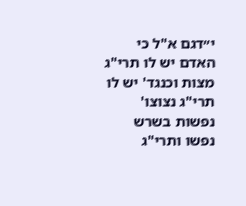י״דגם א"ל כי האדם יש לו תרי"ג מצות וכנגד' יש לו תרי"ג נצוצו' נפשות בשרש נפשו ותרי"ג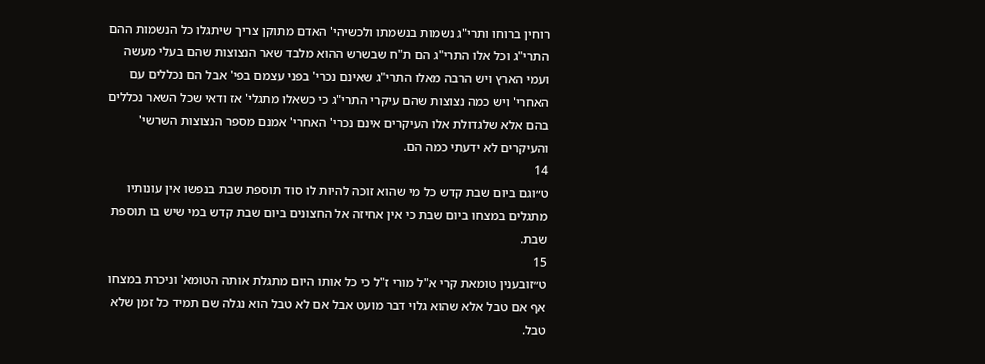רוחין ברוחו ותרי"ג נשמות בנשמתו ולכשיהי' האדם מתוקן צריך שיתגלו כל הנשמות ההם התרי"ג וכל אלו התרי"ג הם ת"ח שבשרש ההוא מלבד שאר הנצוצות שהם בעלי מעשה ועמי הארץ ויש הרבה מאלו התרי"ג שאינם נכרי' בפני עצמם בפי' אבל הם נכללים עם האחרי' ויש כמה נצוצות שהם עיקרי התרי"ג כי כשאלו מתגלי' אז ודאי שכל השאר נכללים בהם אלא שלגדולת אלו העיקרים אינם נכרי' האחרי' אמנם מספר הנצוצות השרשי' והעיקרים לא ידעתי כמה הם.
14
ט״וגם ביום שבת קדש כל מי שהוא זוכה להיות לו סוד תוספת שבת בנפשו אין עונותיו מתגלים במצחו ביום שבת כי אין אחיזה אל החצונים ביום שבת קדש במי שיש בו תוספת שבת.
15
ט״זובענין טומאת קרי א"ל מורי ז"ל כי כל אותו היום מתגלת אותה הטומא' וניכרת במצחו אף אם טבל אלא שהוא גלוי דבר מועט אבל אם לא טבל הוא נגלה שם תמיד כל זמן שלא טבל.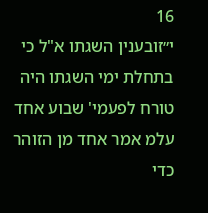16
י״זובענין השגתו א"ל כי בתחלת ימי השגתו היה טורח לפעמי' שבוע אחד עלמ אמר אחד מן הזוהר כדי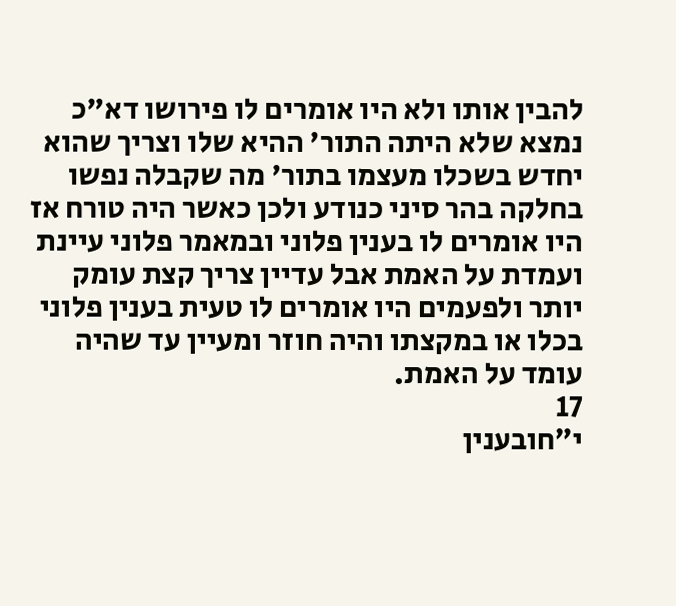להבין אותו ולא היו אומרים לו פירושו דא"כ נמצא שלא היתה התור' ההיא שלו וצריך שהוא יחדש בשכלו מעצמו בתור' מה שקבלה נפשו בחלקה בהר סיני כנודע ולכן כאשר היה טורח אז היו אומרים לו בענין פלוני ובמאמר פלוני עיינת ועמדת על האמת אבל עדיין צריך קצת עומק יותר ולפעמים היו אומרים לו טעית בענין פלוני בכלו או במקצתו והיה חוזר ומעיין עד שהיה עומד על האמת.
17
י״חובענין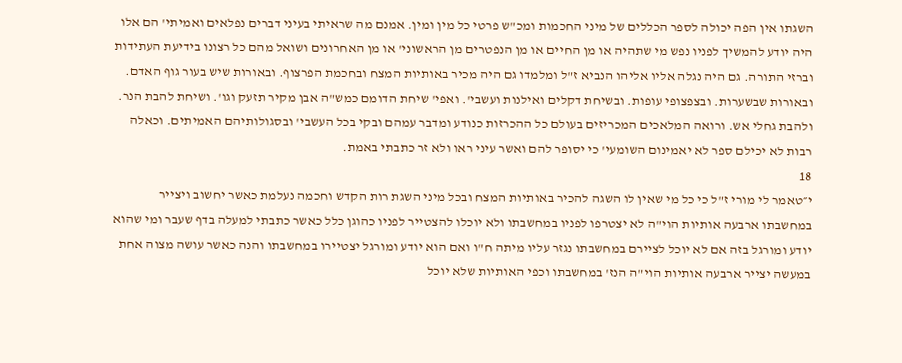השגתו אין הפה יכולה לספר הכללים של מיני החכמות ומכ"ש פרטי כל מין ומין. אמנם מה שראיתי בעיני דברים נפלאים ואמיתי' הם אלו היה יודע להמשיך לפניו נפש מי שתהיה או מן החיים או מן הנפטרים מן הראשוני' או מן האחרונים ושואל מהם כל רצונו בידיעת העתידות וברזי התורה. גם היה נגלה אליו אליהו הנביא ז"ל ומלמדו גם היה מכיר באותיות המצח ובחכמת הפרצוף. ובאורות שיש בעור גוף האדם. ובאורות שבשערות. ובצפצופי עופות. ובשיחת דקלים ואילנות ועשבי'. ואפי' שיחת הדומם כמש"ה אבן מקיר תזעק וגו'. ושיחת להבת הנר. ולהבת גחלי אש. ורואה המלאכים המכריזים בעולם כל ההכרזות כנודע ומדבר עמהם ובקי בכל העשבי' ובסגולותיהם האמיתים. וכאלה רבות לא יכילם ספר לא יאמינום השומעי' כי יסופר להם ואשר עיני ראו ולא זר כתבתי באמת.
18
י״טאמר לי מורי ז"ל כי כל מי שאין לו השגה להכיר באותיות המצח ובכל מיני השגת רות הקדש וחכמה נעלמת כאשר יחשוב ויצייר במחשבתו ארבעה אותיות הוי"ה לא יצטרפו לפניו במחשבתו ולא יוכלו להצטייר לפניו כהוגן כלל כאשר כתבתי למעלה בדף שעבר ומי שהוא יודע ומורגל בזה אם לא יוכל לציירם במחשבתו נגזר עליו מיתה ח"ו ואם הוא יודע ומורגל יצטיירו במחשבתו והנה כאשר עושה מצוה אחת במעשה יצייר ארבעה אותיות הוי"ה הנז' במחשבתו וכפי האותיות שלא יוכל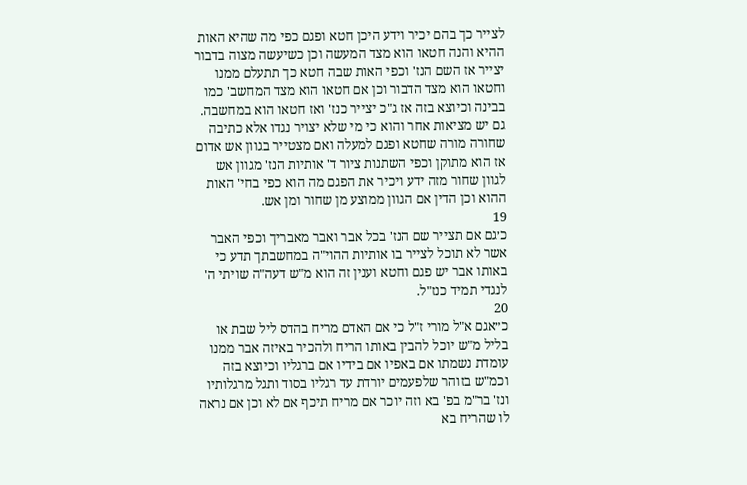לצייר כך בהם יכיר וידע היכן חטא ופגם כפי מה שהיא האות ההיא והנה חטאו הוא מצד המעשה וכן כשיעשה מצוה בדבור יצייר אז השם הנז' וכפי האות שבה חטא כך תתעלם ממנו וחטאו הוא מצד הדבור וכן אם חטאו הוא מצד המחשב' כמו בבינה וכיוצא בזה אז ג"כ יצייר כנז' ואז חטאו הוא במחשבה. גם יש מציאות אחר והוא כי מי שלא יצויר נגדו אלא כתיבה שחורה מורה שחטא ופגם למעלה ואם מצטייר בגוון אש אדום אז הוא מתוקן וכפי השתנות ציור ד' אותיות הנז' מגוון אש לגוון שחור מזה ידע ויכיר את הפגם מה הוא כפי בחי' האות ההוא וכן הדין אם הגוון ממוצע מן שחור ומן אש.
19
כ׳גם אם תצייר שם הנז' בכל אבר ואבר מאבריך וכפי האבר אשר לא תוכל לצייר בו אותיות ההוי"ה במחשבתך תדע כי באותו אבר יש פגם וחטא וענין זה הוא מ"ש דעה"ה שויתי ה' לנגדי תמיד כנז"ל.
20
כ״אגם א"ל מורי ז"ל כי אם האדם מריח בהדס ליל שבת או בליל מ"ש יוכל להבין באותו הריח ולהכיר באיזה אבר ממנו עומדת נשמתו אם באפיו אם בידיו אם ברגליו וכיוצא בזה וכמ"ש בזוהר שלפעמים יורדת עד רגליו בסוד ותגל מרגלותיו ונז' בר"מ בפ' בא וזה יוכר אם מריח תיכף אם לא וכן אם נראה לו שהריח בא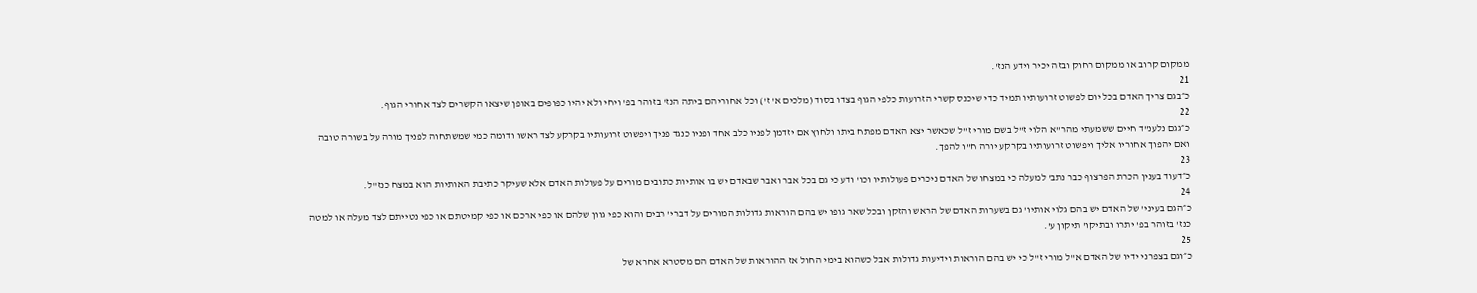ממקום קרוב או ממקום רחוק ובזה יכיר וידע הנז'.
21
כ״בגם צריך האדם בכל יום לפשוט זרועותיו תמיד כדי שיכנס קשרי הזרועות כלפי הגוף בצדו בסוד (מלכים א' ז') וכל אחוריהם ביתה הנז' בזוהר בפ' ויחי ולא יהיו כפופים באופן שיצאו הקשרים לצד אחורי הגוף.
22
כ״גגם נלענ"ד חיים ששמעתי מהר"א הלוי ז"ל בשם מורי ז"ל שכאשר יצא האדם מפתח ביתו ולחוץ אם יזדמן לפניו כלב אחד ופניו כנגד פניך ויפשוט זרועותיו בקרקע לצד ראשו ודומה כמי שמשתחוה לפניך מורה על בשורה טובה ואם יהפוך אחוריו אליך ויפשוט זרועותיו בקרקע יורה ח"ו להפך.
23
כ״דעוד בענין הכרת הפרצוף כבר נתב' למעלה כי במצחו של האדם ניכרים פעולותיו וכו' ודע כי גם בכל אבר ואבר שבאדם יש בו אותיות כתובים מורים על פעולות האדם אלא שעיקר כתיבת האותיות הוא במצח כנז"ל.
24
כ״הגם בעיני' של האדם יש בהם גלוי אותיו' גם בשערות האדם של הראש והזקן ובכל שאר גופו יש בהם הוראות גדולות המורים על דברי' רבים והוא כפי גוון שלהם או כפי ארכם או כפי קמיטתם או כפי נטייתם לצד מעלה או למטה כנז' בזוהר בפ' יתרו ובתיקו' תיקון ע'.
25
כ״וגם בצפרני ידיו של האדם א"ל מורי ז"ל כי יש בהם הוראות וידיעות גדולות אבל כשהוא בימי החול אז ההוראות של האדם הם מסטרא אחרא של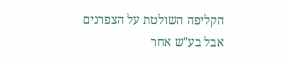הקליפה השולטת על הצפרנים אבל בע"ש אחר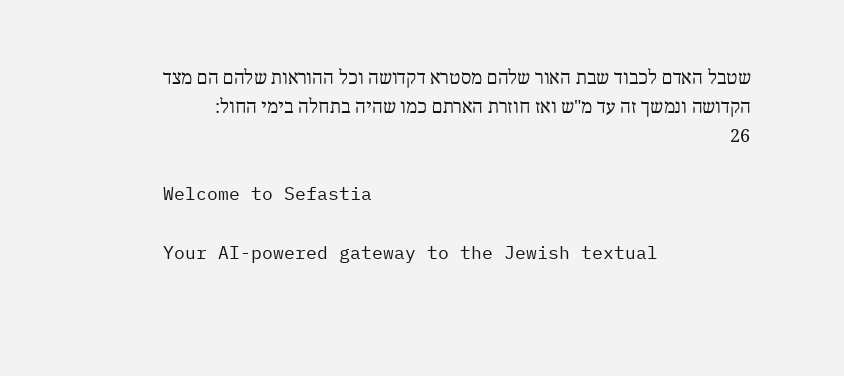שטבל האדם לכבוד שבת האור שלהם מסטרא דקדושה וכל ההוראות שלהם הם מצד הקדושה ונמשך זה עד מ"ש ואז חוזרת הארתם כמו שהיה בתחלה בימי החול:
26

Welcome to Sefastia

Your AI-powered gateway to the Jewish textual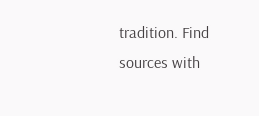tradition. Find sources with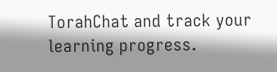TorahChat and track your learning progress.